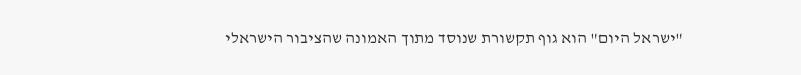"ישראל היום" הוא גוף תקשורת שנוסד מתוך האמונה שהציבור הישראלי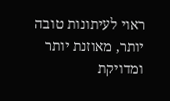ראוי לעיתונות טובה יותר, מאוזנת יותר ומדויקת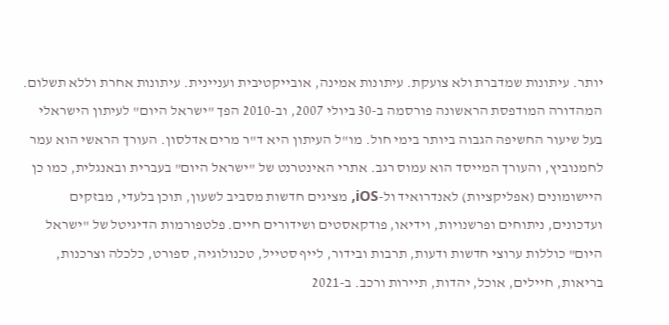יותר. עיתונות שמדברת ולא צועקת. עיתונות אמינה, אובייקטיבית ועניינית. עיתונות אחרת וללא תשלום. המהדורה המודפסת הראשונה פורסמה ב-30 ביולי 2007, וב-2010 הפך "ישראל היום" לעיתון הישראלי בעל שיעור החשיפה הגבוה ביותר בימי חול. מו"ל העיתון היא ד"ר מרים אדלסון. העורך הראשי הוא עמר לחמנוביץ, והעורך המייסד הוא עמוס רגב. אתרי האינטרנט של "ישראל היום" בעברית ובאנגלית, כמו כן היישומונים (אפליקציות) לאנדרואיד ול-iOS, מציגים חדשות מסביב לשעון, תוכן בלעדי, מבזקים ועדכונים, ניתוחים ופרשנויות, וידיאו, פודקאסטים ושידורים חיים. פלטפורמות הדיגיטל של "ישראל היום" כוללות ערוצי חדשות ודעות, תרבות ובידור, לייף סטייל, טכנולוגיה, ספורט, כלכלה וצרכנות, בריאות, חיילים, אוכל, יהדות, תיירות ורכב. ב-2021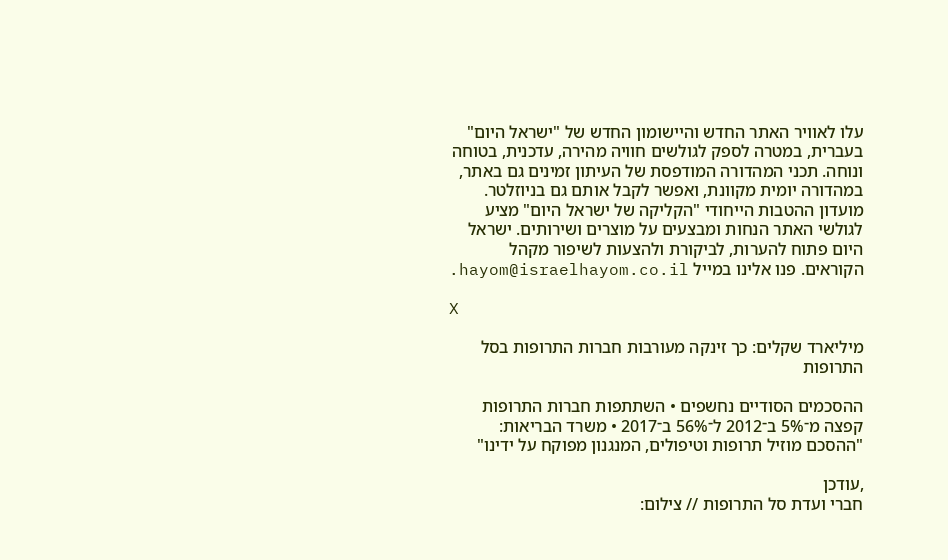עלו לאוויר האתר החדש והיישומון החדש של "ישראל היום" בעברית, במטרה לספק לגולשים חוויה מהירה, עדכנית, בטוחה ונוחה. תכני המהדורה המודפסת של העיתון זמינים גם באתר, במהדורה יומית מקוונת, ואפשר לקבל אותם גם בניוזלטר. מועדון ההטבות הייחודי "הקליקה של ישראל היום" מציע לגולשי האתר הנחות ומבצעים על מוצרים ושירותים. ישראל היום פתוח להערות, לביקורת ולהצעות לשיפור מקהל הקוראים. פנו אלינו במייל hayom@israelhayom.co.il.

X

מיליארד שקלים: כך זינקה מעורבות חברות התרופות בסל התרופות

ההסכמים הסודיים נחשפים • השתתפות חברות התרופות קפצה מ־5% ב־2012 ל־56% ב־2017 • משרד הבריאות: "ההסכם מוזיל תרופות וטיפולים, המנגנון מפוקח על ידינו"

,עודכן
חברי ועדת סל התרופות // צילום: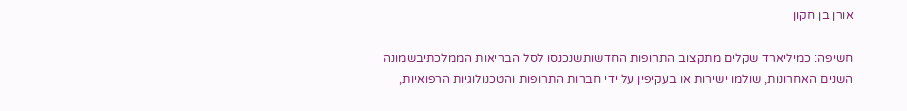אורן בן חקון

חשיפה: כמיליארד שקלים מתקצוב התרופות החדשותשנכנסו לסל הבריאות הממלכתיבשמונה השנים האחרונות, שולמו ישירות או בעקיפין על ידי חברות התרופות והטכנולוגיות הרפואיות,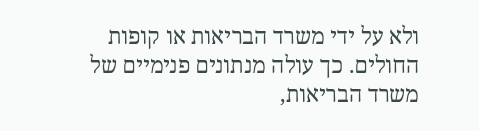ולא על ידי משרד הבריאות או קופות החולים. כך עולה מנתונים פנימיים של משרד הבריאות,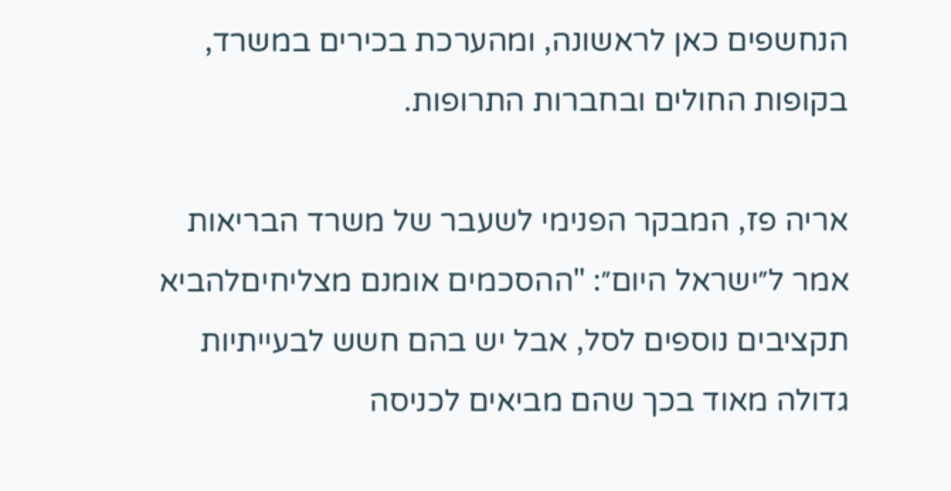הנחשפים כאן לראשונה, ומהערכת בכירים במשרד, בקופות החולים ובחברות התרופות.

אריה פז, המבקר הפנימי לשעבר של משרד הבריאות אמר ל״ישראל היום״: "ההסכמים אומנם מצליחיםלהביא תקציבים נוספים לסל, אבל יש בהם חשש לבעייתיות גדולה מאוד בכך שהם מביאים לכניסה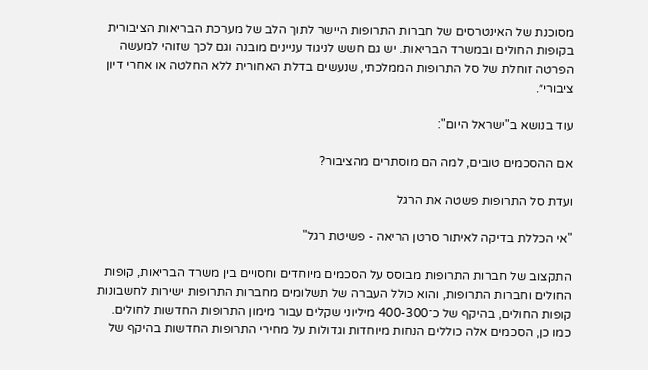מסוכנת של האינטרסים של חברות התרופות היישר לתוך הלב של מערכת הבריאות הציבורית בקופות החולים ובמשרד הבריאות. יש גם חשש לניגוד עניינים מובנה וגם לכך שזוהי למעשה הפרטה זוחלת של סל התרופות הממלכתי, שנעשים בדלת האחורית ללא החלטה או אחרי דיון ציבורי״.

עוד בנושא ב"ישראל היום":

אם ההסכמים טובים, למה הם מוסתרים מהציבור?

ועדת סל התרופות פשטה את הרגל

"אי הכללת בדיקה לאיתור סרטן הריאה - פשיטת רגל"

התקצוב של חברות התרופות מבוסס על הסכמים מיוחדים וחסויים בין משרד הבריאות, קופות החולים וחברות התרופות, והוא כולל העברה של תשלומים מחברות התרופות ישירות לחשבונות קופות החולים, בהיקף של כ־400-300 מיליוני שקלים עבור מימון התרופות החדשות לחולים. כמו כן, הסכמים אלה כוללים הנחות מיוחדות וגדולות על מחירי התרופות החדשות בהיקף של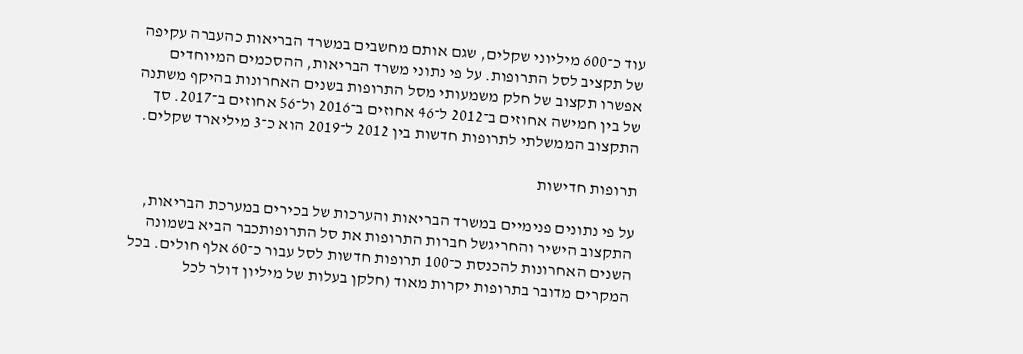עוד כ־600 מיליוני שקלים, שגם אותם מחשבים במשרד הבריאות כהעברה עקיפה של תקציב לסל התרופות. על פי נתוני משרד הבריאות, ההסכמים המיוחדים אפשרו תקצוב של חלק משמעותי מסל התרופות בשנים האחרונות בהיקף משתנה של בין חמישה אחוזים ב־2012 ל־46 אחוזים ב־2016 ול־56 אחוזים ב־2017. סך התקצוב הממשלתי לתרופות חדשות בין 2012 ל־2019 הוא כ־3 מיליארד שקלים.

תרופות חדישות

על פי נתונים פנימיים במשרד הבריאות והערכות של בכירים במערכת הבריאות, התקצוב הישיר והחריגשל חברות התרופות את סל התרופותכבר הביא בשמונה השנים האחרונות להכנסת כ־100 תרופות חדשות לסל עבור כ־60 אלף חולים. בכל המקרים מדובר בתרופות יקרות מאוד (חלקן בעלות של מיליון דולר לכל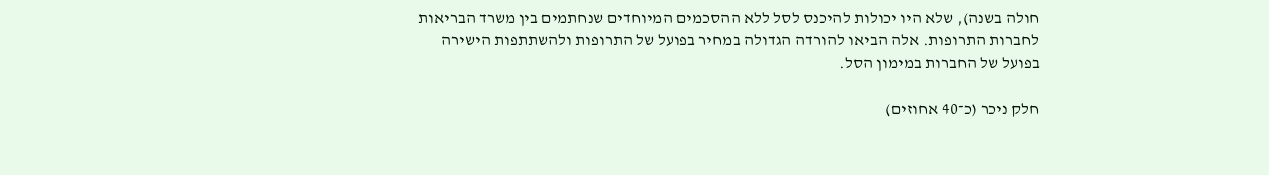חולה בשנה), שלא היו יכולות להיכנס לסל ללא ההסכמים המיוחדים שנחתמים בין משרד הבריאות לחברות התרופות. אלה הביאו להורדה הגדולה במחיר בפועל של התרופות ולהשתתפות הישירה בפועל של החברות במימון הסל.

חלק ניכר (כ־40 אחוזים)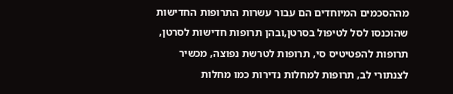מההסכמים המיוחדים הם עבור עשרות התרופות החדישות שהוכנסו לסל לטיפול בסרטן,ובהן תרופות חדישות לסרטן, תרופות להפטיטיס סי, תרופות לטרשת נפוצה, מכשיר לצנתורי לב, תרופות למחלות נדירות כמו מחלות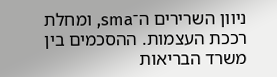ניוון השרירים ה־sma, ומחלת רככת העצמות. ההסכמים בין משרד הבריאות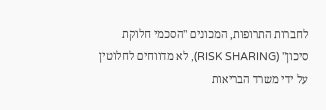לחברות התרופות, המכונים "הסכמי חלוקת סיכון" (RISK SHARING), לא מדווחים לחלוטין על ידי משרד הבריאות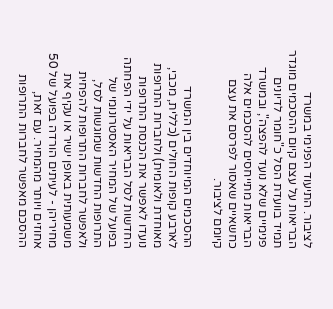לציבור. התיעוד הפנימי במשרד הבריאות על עצם קיום ההסכמים מוגדר תמיד בוועדת הסל כ"חומר לדיונים פנימיים שלא נועד להפצה", ובמשרד הבריאות מתייחסים להסכמים אלה כחשאיים שאסור לפרסם את עצם קיומם לציבור.

ההסכמים המיוחדים בין המשרד לארבע קופות החולים (כללית, מכבי, מאוחדת ולאומית) ולחברות התרופות נועדו לאפשר את הכנסת התרופות החדשות לסל הבריאות על ידי הפחתה בפועל של המחיר האסטרונומי של התרופות החדשות שמוגשות לסל, ולאפשר לחברות התרופות להפחית משמעותית באופן ישיר או עקיף את מחיריהן - לעיתים הורדה בפועל של 50 אחוזים ויותר מהמחיר. עם זאת, ההסכם מאפשר לחברות התרופות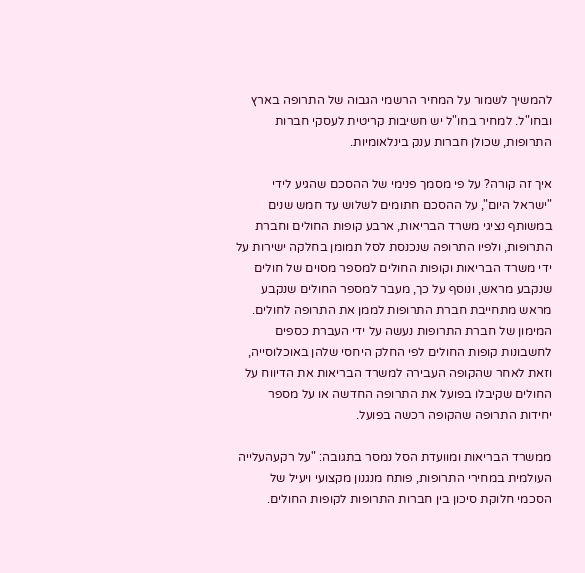להמשיך לשמור על המחיר הרשמי הגבוה של התרופה בארץ ובחו"ל. למחיר בחו"ל יש חשיבות קריטית לעסקי חברות התרופות, שכולן חברות ענק בינלאומיות.

איך זה קורה? על פי מסמך פנימי של ההסכם שהגיע לידי "ישראל היום", על ההסכם חתומים לשלוש עד חמש שנים במשותף נציגי משרד הבריאות, ארבע קופות החולים וחברת התרופות, ולפיו התרופה שנכנסת לסל תמומן בחלקה ישירות על ידי משרד הבריאות וקופות החולים למספר מסוים של חולים שנקבע מראש, ונוסף על כך, מעבר למספר החולים שנקבע מראש מתחייבת חברת התרופות לממן את התרופה לחולים. המימון של חברת התרופות נעשה על ידי העברת כספים לחשבונות קופות החולים לפי החלק היחסי שלהן באוכלוסייה, וזאת לאחר שהקופה העבירה למשרד הבריאות את הדיווח על החולים שקיבלו בפועל את התרופה החדשה או על מספר יחידות התרופה שהקופה רכשה בפועל.

ממשרד הבריאות ומוועדת הסל נמסר בתגובה: "על רקעהעלייה העולמית במחירי התרופות, פותח מנגנון מקצועי ויעיל של הסכמי חלוקת סיכון בין חברות התרופות לקופות החולים.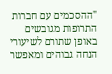"ההסכמים עם חברות התרופות מגובשים באופן שתורם לשיעורי הנחה גבוהים ומאפשר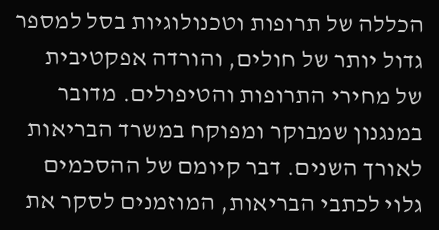הכללה של תרופות וטכנולוגיות בסל למספר גדול יותר של חולים, והורדה אפקטיבית של מחירי התרופות והטיפולים. מדובר במנגנון שמבוקר ומפוקח במשרד הבריאות לאורך השנים. דבר קיומם של ההסכמים גלוי לכתבי הבריאות, המוזמנים לסקר את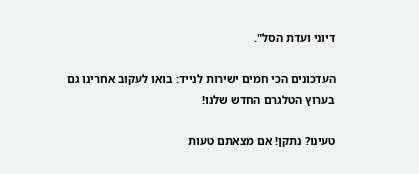דיוני ועדת הסל".

העדכונים הכי חמים ישירות לנייד: בואו לעקוב אחרינו גם בערוץ הטלגרם החדש שלנו!

טעינו? נתקן! אם מצאתם טעות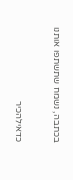בכתבה, נשמח שתשתפו אותנו

כדאילהכיר